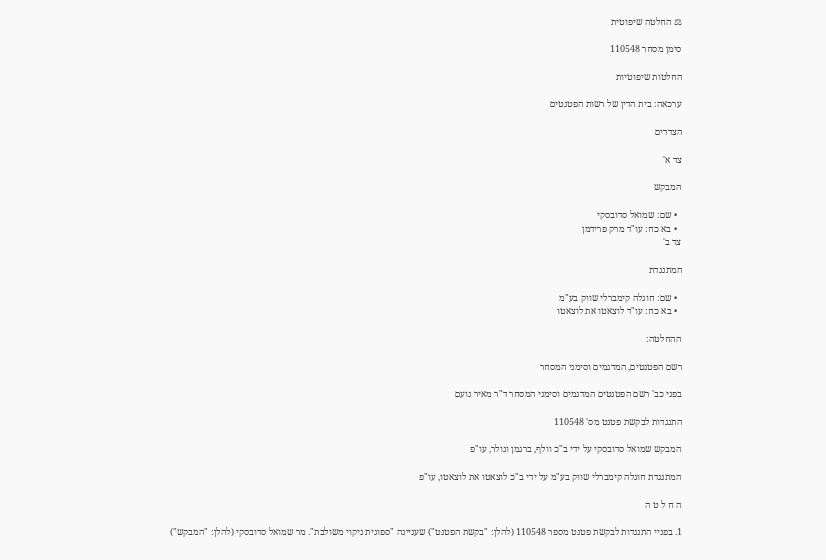⚖ החלטה שיפוטית

סימן מסחר 110548

החלטות שיפוטיות

ערכאה: בית הדין של רשות הפטנטים

הצדדים

צד א'

המבקש

  • שם: שמואל סדובסקי
  • בא כח: עו"ד מרק פרידמן
צד ב'

המתנגדת

  • שם: חוגלה קימברלי שווק בע"מ
  • בא כח: עו"ד לוצאטו את לוצאטו

ההחלטה:

רשם הפטנטים, המדגמים וסימני המסחר

בפני כב' רשם הפטנטים המדגמים וסימני המסחר ד"ר מאיר נועם

התנגדות לבקשת פטנט מס' 110548

המבקש שמואל סדובסקי על ידי ב"כ וולף, ברגמן וגולר, עו"פ

המתנגדת חוגלה קימברלי שווק בע"מ על ידי ב"כ לוצאטו את לוצאטו, עו"פ

ה ח ל ט ה

1. בפניי התנגדות לבקשת פטנט מספר 110548 (להלן: "בקשת הפטנט") שעניינה "ספוגית ניקוי משולבת". מר שמואל סדובסקי (להלן: "המבקש")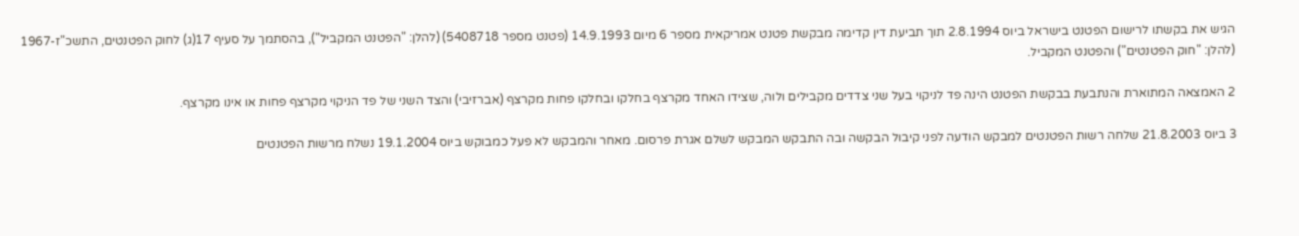הגיש את בקשתו לרישום הפטנט בישראל ביוס 2.8.1994 תוך תביעת דין קדימה מבקשת פטנט אמריקאית מספר 6 מיום 14.9.1993 (פטנט מספר 5408718) (להלן: "הפטנט המקביל"), בהסתמך על סעיף 17(ג) לחוק הפטנטים, התשכ"ז-1967 (להלן: "חוק הפטנטים") והפטנט המקביל.

2 האמצאה המתוארת והנתבעת בבקשת הפטנט הינה פד לניקוי בעל שני צדדים מקבילים ולוה, שצידו האחד מקרצף בחלקו ובחלקו פחות מקרצף (אברזיבי) והצד השני של פד הניקוי מקרצף פחות או אינו מקרצף.

3 ביוס 21.8.2003 שלחה רשות הפטנטים למבקש הודעה לפני קיבול הבקשה ובה התבקש המבקש לשלם אגרת פרסום. מאחר והמבקש לא פעל כמבוקש ביוס 19.1.2004 נשלח מרשות הפטנטים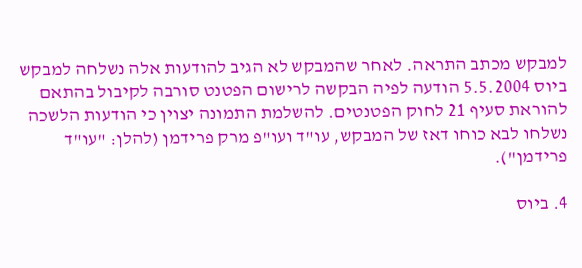למבקש מכתב התראה. לאחר שהמבקש לא הגיב להודעות אלה נשלחה למבקש ביוס 5.5.2004 הודעה לפיה הבקשה לרישום הפטנט סורבה לקיבול בהתאם להוראת סעיף 21 לחוק הפטנטים. להשלמת התמונה יצוין כי הודעות הלשכה נשלחו לבא כוחו דאז של המבקש, עו"ד ועו"פ מרק פרידמן (להלן: "עו"ד פרידמן").

4. ביוס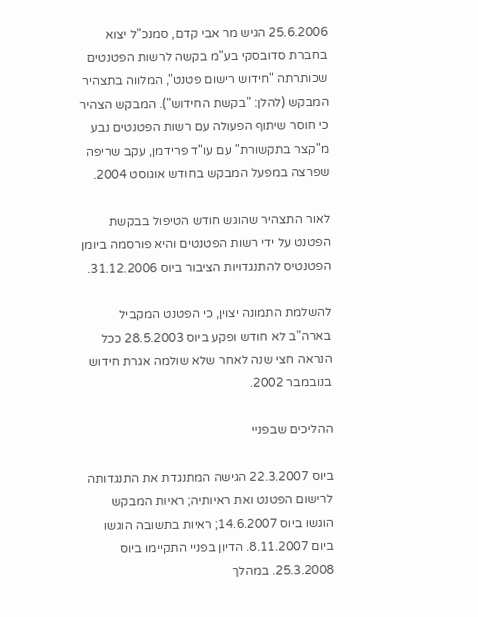25.6.2006 הגיש מר אבי קדם, סמנכ"ל יצוא בחברת סדובסקי בע"מ בקשה לרשות הפטנטים שכותרתה "חידוש רישום פטנט", המלווה בתצהיר המבקש (להלן: "בקשת החידוש"). המבקש הצהיר כי חוסר שיתוף הפעולה עם רשות הפטנטים נבע מ"קצר בתקשורת" עם עו"ד פרידמן, עקב שריפה שפרצה במפעל המבקש בחודש אוגוסט 2004.

לאור התצהיר שהוגש חודש הטיפול בבקשת הפטנט על ידי רשות הפטנטים והיא פורסמה ביומן הפטנטיס להתנגדויות הציבור ביוס 31.12.2006.

להשלמת התמונה יצוין, כי הפטנט המקביל בארה"ב לא חודש ופקע ביוס 28.5.2003 ככל הנראה חצי שנה לאחר שלא שולמה אגרת חידוש בנובמבר 2002.

ההליכים שבפניי

ביוס 22.3.2007 הגישה המתנגדת את התנגדותה לרישום הפטנט ואת ראיותיה; ראיות המבקש הוגשו ביוס 14.6.2007; ראיות בתשובה הוגשו ביום 8.11.2007. הדיון בפניי התקיימו ביוס 25.3.2008. במהלך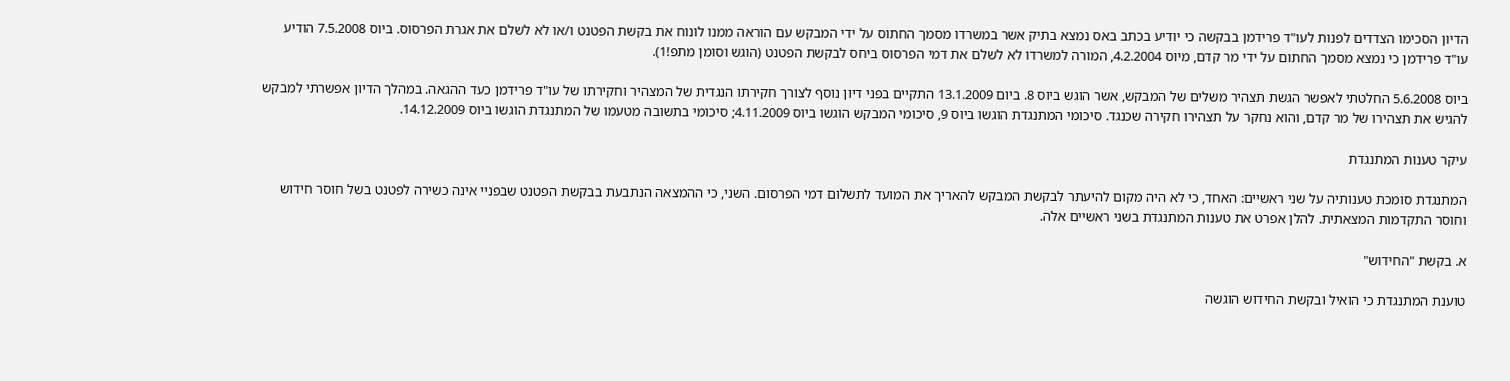הדיון הסכימו הצדדים לפנות לעו"ד פרידמן בבקשה כי יודיע בכתב באס נמצא בתיק אשר במשרדו מסמך החתוס על ידי המבקש עם הוראה ממנו לונוח את בקשת הפטנט ו/או לא לשלם את אגרת הפרסוס. ביוס 7.5.2008 הודיע עו"ד פרידמן כי נמצא מסמך החתום על ידי מר קדם, מיוס 4.2.2004, המורה למשרדו לא לשלם את דמי הפרסוס ביחס לבקשת הפטנט (הוגש וסומן מתפ!1).

ביוס 5.6.2008 החלטתי לאפשר הגשת תצהיר משלים של המבקש, אשר הוגש ביוס 8. ביום 13.1.2009 התקיים בפני דיון נוסף לצורך חקירתו הנגדית של המצהיר וחקירתו של עו"ד פרידמן כעד ההגאה. במהלך הדיון אפשרתי למבקש להגיש את תצהירו של מר קדם, והוא נחקר על תצהירו חקירה שכנגד. סיכומי המתנגדת הוגשו ביוס 9, סיכומי המבקש הוגשו ביוס 4.11.2009; סיכומי בתשובה מטעמו של המתנגדת הוגשו ביוס 14.12.2009.

עיקר טענות המתנגדת

המתנגדת סומכת טענותיה על שני ראשיים: האחד, כי לא היה מקום להיעתר לבקשת המבקש להאריך את המועד לתשלום דמי הפרסום. השני, כי ההמצאה הנתבעת בבקשת הפטנט שבפניי אינה כשירה לפטנט בשל חוסר חידוש וחוסר התקדמות המצאתית. להלן אפרט את טענות המתנגדת בשני ראשיים אלה.

א. בקשת "החידוש"

טוענת המתנגדת כי הואיל ובקשת החידוש הוגשה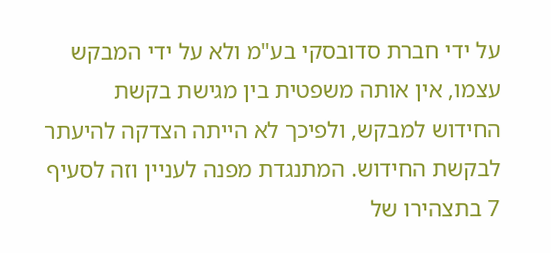על ידי חברת סדובסקי בע"מ ולא על ידי המבקש עצמו, אין אותה משפטית בין מגישת בקשת החידוש למבקש, ולפיכך לא הייתה הצדקה להיעתר לבקשת החידוש. המתנגדת מפנה לעניין וזה לסעיף 7 בתצהירו של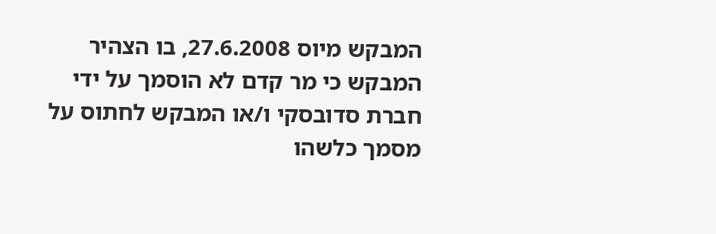המבקש מיוס 27.6.2008, בו הצהיר המבקש כי מר קדם לא הוסמך על ידי חברת סדובסקי ו/או המבקש לחתוס על מסמך כלשהו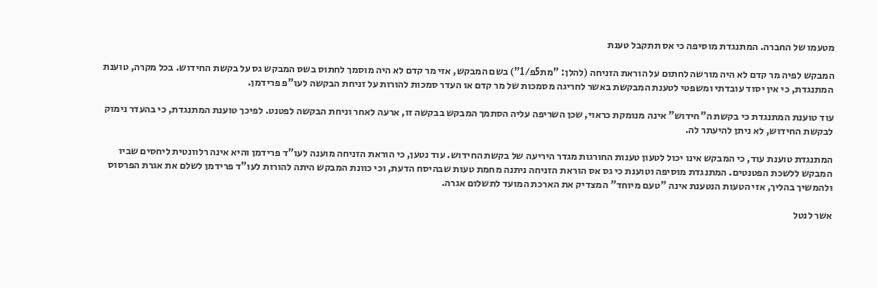מטעמו של החברה. המתנגדת מוסיפה כי אס תתקבל טענת

המבקש לפיה מר קדם לא היה מורשה לחתום על הוראת הזניחה (להלן: "מת5פ/1") בשם המבקש, אזי מר קדם לא היה מוסמך לחתוס בשס המבקש גס על בקשת החידוש. בכל מקרה, טוענת המתנגדת, כי אין יסוד עובדתי ומשפטי לטענת המבקשת באשר לחריגה מסמכות של מר קדם או העדר סמכות להורות על זניחת הבקשה לעו"פ פרידמן.

עוד טוענת המתנגדת כי בקשת ה"חידוש" אינה מנומקת כראוי, שכן השריפה עליה הסתמך המבקש בבקשה זו, ארעה לאחר וניחת הבקשה לפטנט. לפיכך טוענת המתנגדת, כי בהעדר נימוק לבקשת החידוש, לא ניתן להיעתר לה.

המתנגדת טוענת עוד, כי המבקש אינו יכול לטעון טענות החורגות מגדר היריעה של בקשת החידוש. עוד נטען, כי הוראת הזניחה מוענה לעו"ד פרידמן והיא אינה רלוונטית ליחסים שביו המבקש ללשכת הפטנטים. המתנגדת מוסיפה וטוענת כי גס אס הוראת הזניחה ניתנה מחמת טעות שבהיסח הדעת, וכי כוונת המבקש היתה להורות לעו"ד פרידמן לשלם את אגרת הפרסוס ולהמשיך בהליך, אזי הטעות הנטענת אינה "טעם מיוחד" המצדיק את הארכת המועד לתשלום אגרה.

אשר לנטל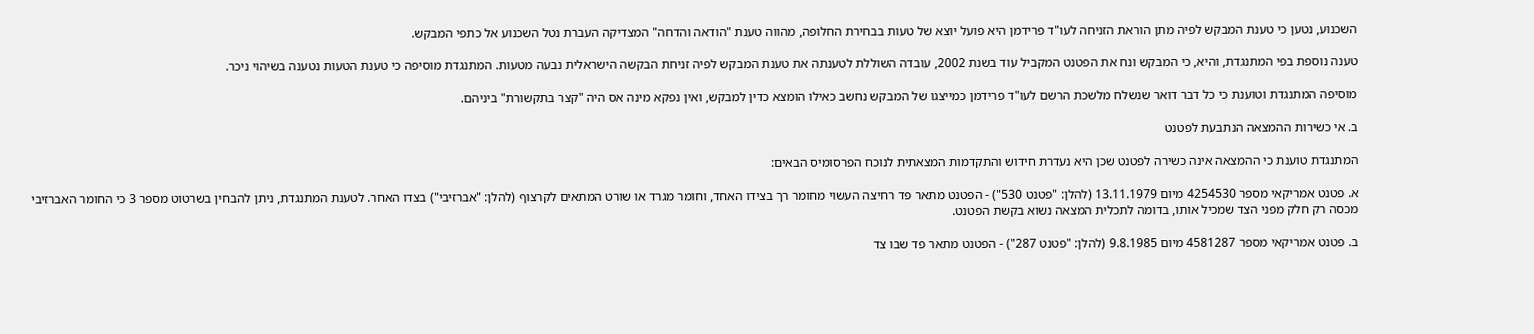השכנוע, נטען כי טענת המבקש לפיה מתן הוראת הזניחה לעו"ד פרידמן היא פועל יוצא של טעות בבחירת החלופה, מהווה טענת "הודאה והדחה" המצדיקה העברת נטל השכנוע אל כתפי המבקש.

טענה נוספת בפי המתנגדת, והיא, כי המבקש ונח את הפטנט המקביל עוד בשנת 2002, עובדה השוללת לטענתה את טענת המבקש לפיה זניחת הבקשה הישראלית נבעה מטעות. המתנגדת מוסיפה כי טענת הטעות נטענה בשיהוי ניכר.

מוסיפה המתנגדת וטוענת כי כל דבר דואר שנשלח מלשכת הרשם לעו"ד פרידמן כמייצגו של המבקש נחשב כאילו הומצא כדין למבקש, ואין נפקא מינה אס היה "קצר בתקשורת" ביניהם.

ב. אי כשירות ההמצאה הנתבעת לפטנט

המתנגדת טוענת כי ההמצאה אינה כשירה לפטנט שכן היא נעדרת חידוש והתקדמות המצאתית לנוכח הפרסומיס הבאים:

א. פטנט אמריקאי מספר 4254530 מיום 13.11.1979 (להלן: "פטנט 530") - הפטנט מתאר פד רחיצה העשוי מחומר רך בצידו האחד, וחומר מגרד או שורט המתאים לקרצוף (להלן: "אברזיבי") בצדו האחר. לטענת המתנגדת, ניתן להבחין בשרטוט מספר 3 כי החומר האברזיבי מכסה רק חלק מפני הצד שמכיל אותו, בדומה לתכלית המצאה נשוא בקשת הפטנט.

ב. פטנט אמריקאי מספר 4581287 מיום 9.8.1985 (להלן: "פטנט 287") - הפטנט מתאר פד שבו צד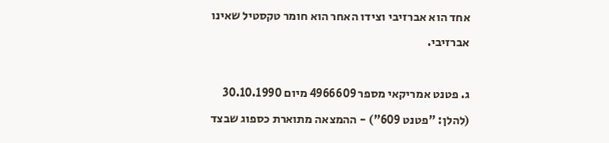אחד הוא אברזיבי וצידו האחר הוא חומר טקסטיל שאינו אברזיבי.

ג. פטנט אמריקאי מספר 4966609 מיום 30.10.1990 (להלן: "פטנט 609") - ההמצאה מתוארת כספוג שבצד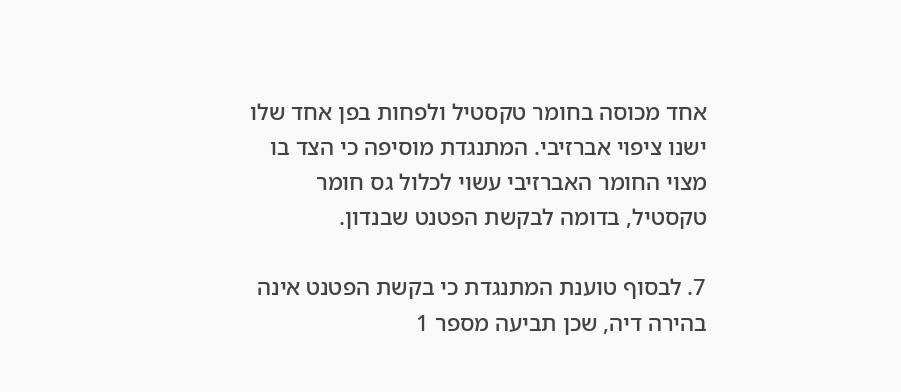אחד מכוסה בחומר טקסטיל ולפחות בפן אחד שלו ישנו ציפוי אברזיבי. המתנגדת מוסיפה כי הצד בו מצוי החומר האברזיבי עשוי לכלול גס חומר טקסטיל, בדומה לבקשת הפטנט שבנדון.

7. לבסוף טוענת המתנגדת כי בקשת הפטנט אינה בהירה דיה, שכן תביעה מספר 1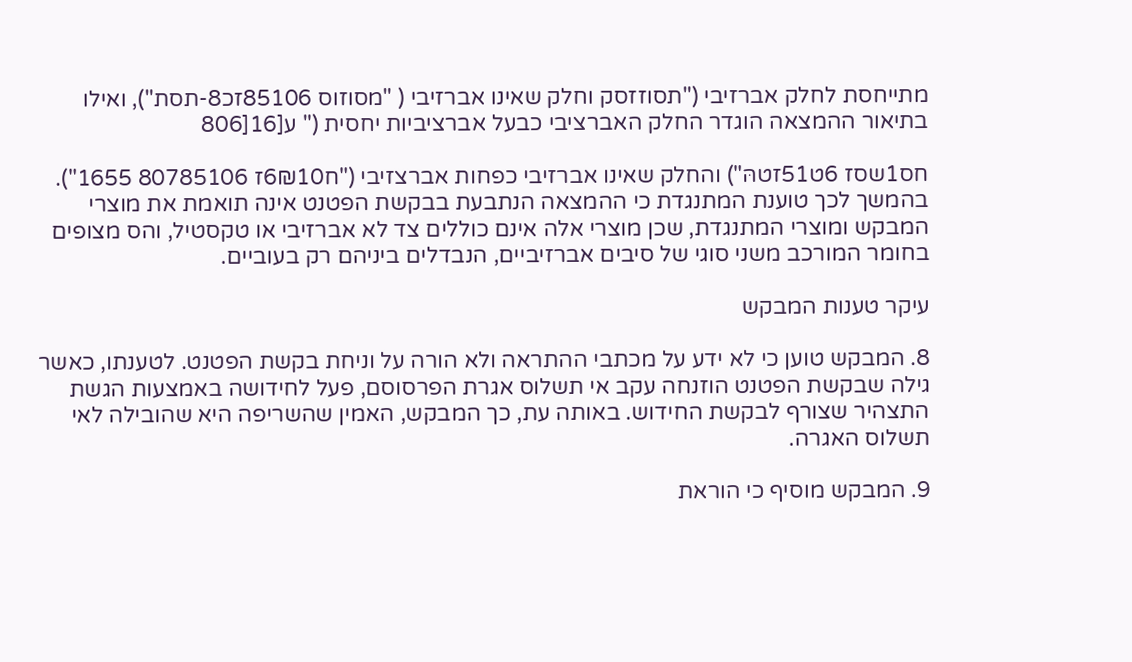מתייחסת לחלק אברזיבי ("תסוזזסק וחלק שאינו אברזיבי ( "מסוזוס 85106זכ8-תסת"), ואילו בתיאור ההמצאה הוגדר החלק האברציבי כבעל אברציביות יחסית (" ע[16[806

חס1שסז 6ט51זטהּ") והחלק שאינו אברזיבי כפחות אברצזיבי ("ח6₪10ז 80785106 1655"). בהמשך לכך טוענת המתנגדת כי ההמצאה הנתבעת בבקשת הפטנט אינה תואמת את מוצרי המבקש ומוצרי המתנגדת, שכן מוצרי אלה אינם כוללים צד לא אברזיבי או טקסטיל, והס מצופים בחומר המורכב משני סוגי של סיבים אברזיביים, הנבדלים ביניהם רק בעוביים.

עיקר טענות המבקש

8. המבקש טוען כי לא ידע על מכתבי ההתראה ולא הורה על וניחת בקשת הפטנט. לטענתו, כאשר גילה שבקשת הפטנט הוזנחה עקב אי תשלוס אגרת הפרסוסם, פעל לחידושה באמצעות הגשת התצהיר שצורף לבקשת החידוש. באותה עת, כך המבקש, האמין שהשריפה היא שהובילה לאי תשלוס האגרה.

9. המבקש מוסיף כי הוראת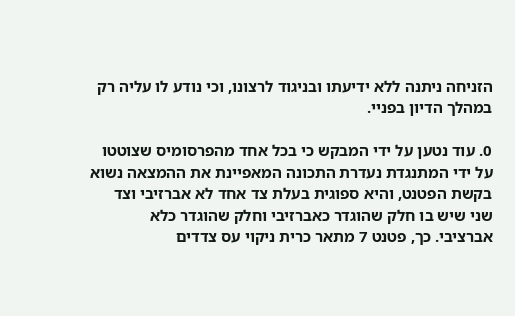הזניחה ניתנה ללא ידיעתו ובניגוד לרצונו, וכי נודע לו עליה רק במהלך הדיון בפניי.

0. עוד נטען על ידי המבקש כי בכל אחד מהפרסומיס שצוטטו על ידי המתנגדת נעדרת התכונה המאפיינת את ההמצאה נשוא בקשת הפטנט, והיא ספוגית בעלת צד אחד לא אברזיבי וצד שני שיש בו חלק שהוגדר כאברזיבי וחלק שהוגדר כלא אברציבי. כך, פטנט 7 מתאר כרית ניקוי עס צדדים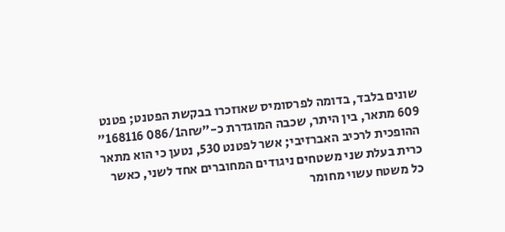שונים בלבד, בדומה לפרסומיס שאוזכרו בבקשת הפטנט; פטנט 609 מתאר, בין היתר, שכבה המוגדרת כ-"₪ה086/1 168116" ההופכית לרכיב האברזיבי; אשר לפטנט 530, נטען כי הוא מתאר כרית בעלת שני משטחים ניגודים המחוברים אחד לשני, כאשר כל משטח עשוי מחומר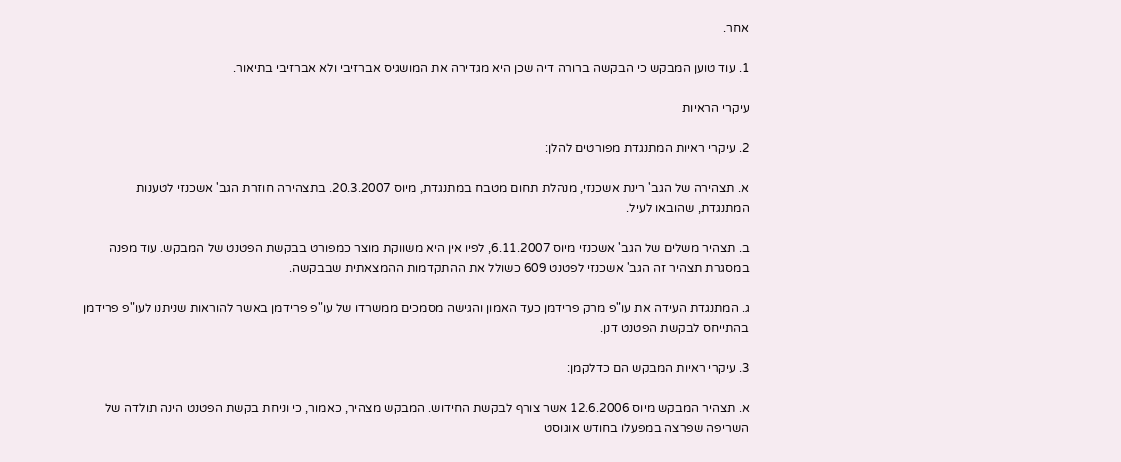אחר.

1. עוד טוען המבקש כי הבקשה ברורה דיה שכן היא מגדירה את המושגיס אברזיבי ולא אברזיבי בתיאור.

עיקרי הראיות

2. עיקרי ראיות המתנגדת מפורטים להלן:

א. תצהירה של הגב' רינת אשכנזי, מנהלת תחום מטבח במתנגדת, מיוס 20.3.2007. בתצהירה חוזרת הגב' אשכנזי לטענות המתנגדת, שהובאו לעיל.

ב. תצהיר משלים של הגב' אשכנזי מיוס 6.11.2007, לפיו אין היא משווקת מוצר כמפורט בבקשת הפטנט של המבקש. עוד מפנה במסגרת תצהיר זה הגב' אשכנזי לפטנט 609 כשולל את ההתקדמות ההמצאתית שבבקשה.

ג. המתנגדת העידה את עו"פ מרק פרידמן כעד האמון והגישה מסמכים ממשרדו של עו"פ פרידמן באשר להוראות שניתנו לעו"פ פרידמן בהתייחס לבקשת הפטנט דנן.

3. עיקרי ראיות המבקש הם כדלקמן:

א. תצהיר המבקש מיוס 12.6.2006 אשר צורף לבקשת החידוש. המבקש מצהיר, כאמור, כי וניחת בקשת הפטנט הינה תולדה של השריפה שפרצה במפעלו בחודש אוגוסט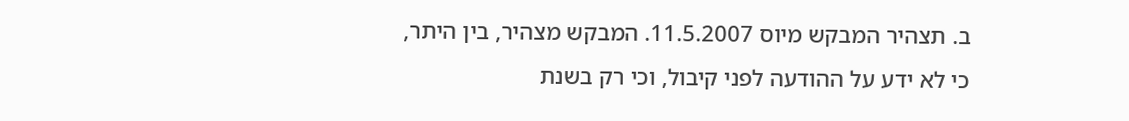ב. תצהיר המבקש מיוס 11.5.2007. המבקש מצהיר, בין היתר, כי לא ידע על ההודעה לפני קיבול, וכי רק בשנת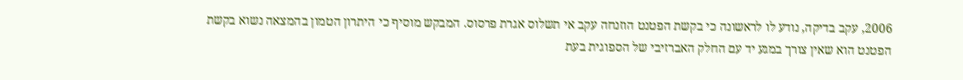2006, עקב בדיקה, נודע לו לראשונה כי בקשת הפטנט הוזנחה עקב אי תשלוס אגרת פרסוס. המבקש מוסיף כי היתרון הטמון בהמצאה נשוא בקשת הפטנט הוא שאין צורך במגע יד עם החלק האברזיבי של הספוגית בעת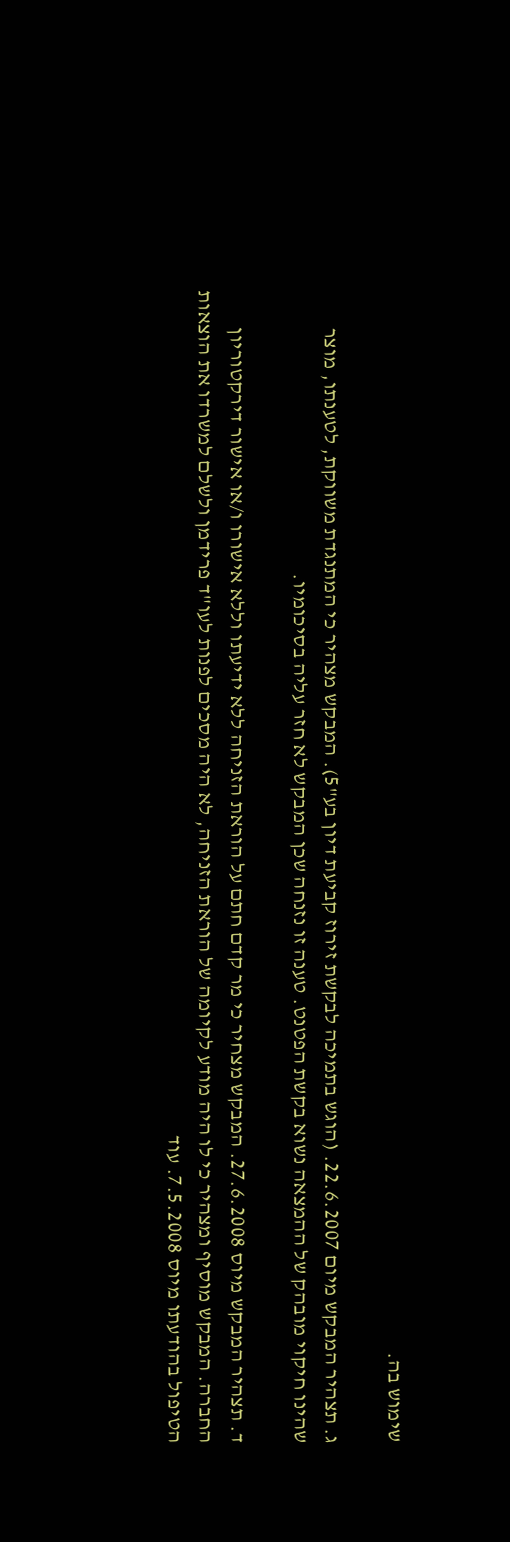שימוש בה.

ג. תצהיר המבקש מיום 22.6.2007. (הוגש בתמיכה לבקשת זירוז קביעת דיון בע"5). המבקש מצהיר כי המתנגדת משווקת, לטענתו, מוצר שהינו חיקוי מובהק של ההמצאה נשוא בקשת הפטנט. טענה זו נזנחה שכן המבקש לא חזר עליה בסיכומיו.

ד. תצהיר המבקש מיוס 27.6.2008. המבקש מצחיר כי מר קדם חתם על הוראת הזניחה ללא ידיעתו וללא אישורו ו/או אישור דירקטוריון החברה. המבקש מוסיף ומצהיר כי לו היה מודע לקיומה של הוראת הזניחה, לא היה מסכים לפנות לעו"ד פרידמן ולשלם למשרדו את הוצאות הטיפול בהודעתו מיוס 7.5.2008. עוד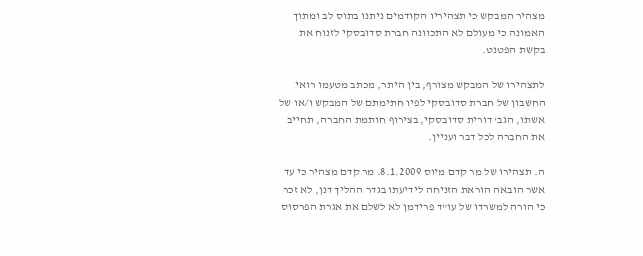מצהיר המבקש כי תצהיריו הקודמים ניתנו בתוס לב ומתוך האמונה כי מעולם לא התכוונה חברת סדובסקי לזנוח את בקשת הפטנט.

לתצהירו של המבקש מצורף, בין היתר, מכתב מטעמו רואי החשבון של חברת סדובסקי לפיו חתימתם של המבקש ו/או של אשתו, הגב' דורית סדובסקי, בצירוף חותמת החברה, תחייב את החברה לכל דבר ועניין.

ה. תצהירו של מר קדם מיוס 8.1.2009. מר קדם מצהיר כי עד אשר הובאה הוראת הזניחה לידיעתו בגדר ההליך דנן, לא זכר כי הורה למשרדו של עו"ד פרידמן לא לשלם את אגרת הפרסוס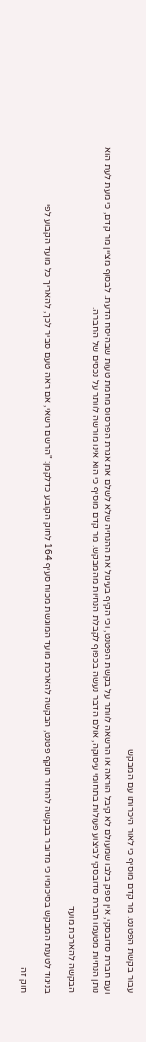עבור בקשת הפטנט. מר קדם מוסיף כי לאור היכרותו עם המבקש

ועם חברת סדובסקי, אין ספק בלבו שמעולם לא קיבל הוראה או הרשאה לוותר על בקשת הפטנט, וכי הקיף בעיגול את ההנחיה שלא לשלם את אגרת הפרסוס מחמת טעות שבהיסח הדעת. לבסוף מציין מר קדם, כי מעת לעת הוא נותן הנחיות מטעמו חברת סדובסקי לביצוע פעולות בתחומי עיסוקה, אולם הדבר נעשה בכפוף לקבלת הנחיות מהמבקש. מר קדם מוסיף כי הוא אינו מורשה לוותר על נכסים של החברה.

הבקשה להארכת מועד

בניגוד לטענת המבקש בסיכומיו כי מדובר בבקשה להחזר תוקף פטנט, הבקשה להארכת מועד המוגשת מכוח סעיף 164 לחוק הקובע כדלקמן: "הרשם רשאי, אם ראה טעם סביר לכך, להאריך כל מועד הקבוע לפי

חוק זה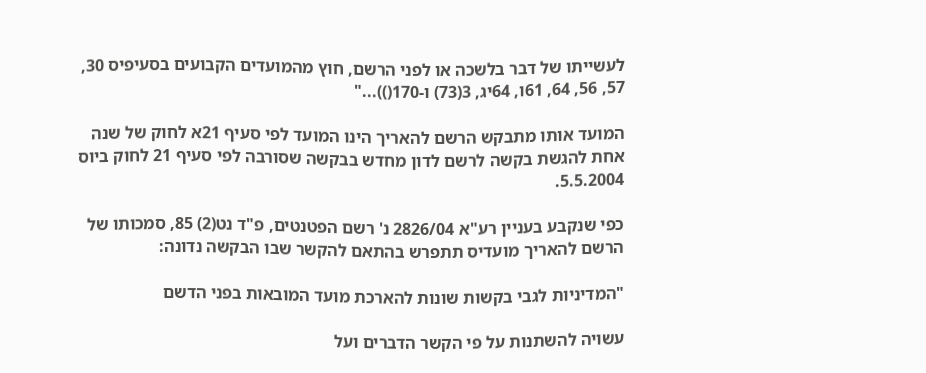לעשייתו של דבר בלשכה או לפני הרשם, חוץ מהמועדים הקבועים בסעיפיס 30, 57, 56, 64, 61ו, 64יג, 3(73) ו-170())..."

המועד אותו מתבקש הרשם להאריך הינו המועד לפי סעיף 21א לחוק של שנה אחת להגשת בקשה לרשם לדון מחדש בבקשה שסורבה לפי סעיף 21 לחוק ביוס 5.5.2004.

כפי שנקבע בעניין רע"א 2826/04 נ' רשם הפטנטים, פ"ד נט(2) 85, סמכותו של הרשם להאריך מועדיס תתפרש בהתאם להקשר שבו הבקשה נדונה:

"המדיניות לגבי בקשות שונות להארכת מועד המובאות בפני הדשם

עשויה להשתנות על פי הקשר הדברים ועל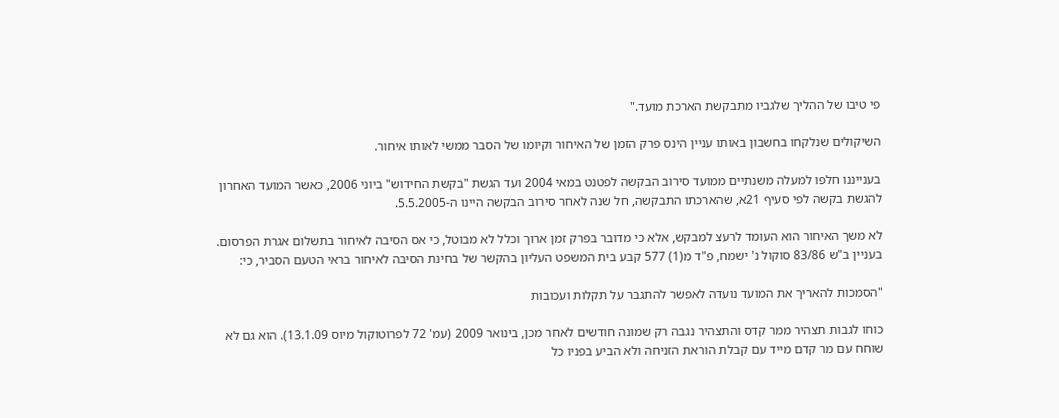פי טיבו של ההליך שלגביו מתבקשת הארכת מועד."

השיקולים שנלקחו בחשבון באותו עניין הינס פרק הזמן של האיחור וקיומו של הסבר ממשי לאותו איחור.

בענייננו חלפו למעלה משנתיים ממועד סירוב הבקשה לפטנט במאי 2004 ועד הגשת "בקשת החידוש" ביוני 2006, כאשר המועד האחרון להגשת בקשה לפי סעיף 21א, שהארכתו התבקשה, חל שנה לאחר סירוב הבקשה היינו ה-5.5.2005.

לא משך האיחור הוא העומד לרעצ למבקש, אלא כי מדובר בפרק זמן ארוך וכלל לא מבוטל, כי אס הסיבה לאיחור בתשלום אגרת הפרסום. בעניין ב"ש 83/86 סוקול נ' ישמח, פ"ד מ(1) 577 קבע בית המשפט העליון בהקשר של בחינת הסיבה לאיחור בראי הטעם הסביר, כי:

"הסמכות להאריך את המועד נועדה לאפשר להתגבר על תקלות ועכובות

כוחו לגבות תצהיר ממר קדס והתצהיר נגבה רק שמונה חודשים לאחר מכן, בינואר 2009 (עמ' 72 לפרוטוקול מיוס 13.1.09). הוא גם לא שוחח עם מר קדם מייד עם קבלת הוראת הזניחה ולא הביע בפניו כל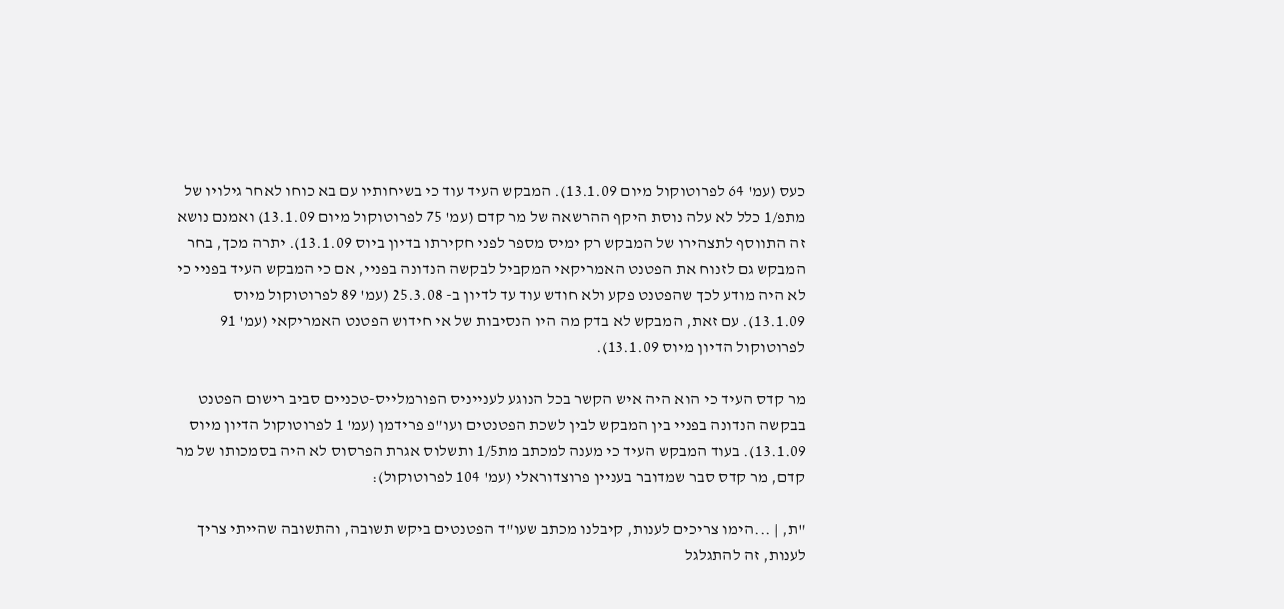כעס (עמ' 64 לפרוטוקול מיום 13.1.09). המבקש העיד עוד כי בשיחותיו עם בא כוחו לאחר גילויו של מתפ/1 כלל לא עלה נוסת היקף ההרשאה של מר קדם (עמ' 75 לפרוטוקול מיום 13.1.09) ואמנם נושא זה התווסף לתצהירו של המבקש רק ימיס מספר לפני חקירתו בדיון ביוס 13.1.09). יתרה מכך, בחר המבקש גם לזנוח את הפטנט האמריקאי המקביל לבקשה הנדונה בפניי, אם כי המבקש העיד בפניי כי לא היה מודע לכך שהפטנט פקע ולא חודש עוד עד לדיון ב- 25.3.08 (עמ' 89 לפרוטוקול מיוס 13.1.09). עם זאת, המבקש לא בדק מה היו הנסיבות של אי חידוש הפטנט האמריקאי (עמ' 91 לפרוטוקול הדיון מיוס 13.1.09).

מר קדס העיד כי הוא היה איש הקשר בכל הנוגע לענייניס הפורמלייס-טכניים סביב רישום הפטנט בבקשה הנדונה בפניי בין המבקש לבין לשכת הפטנטים ועו"פ פרידמן (עמ' 1 לפרוטוקול הדיון מיוס 13.1.09). בעוד המבקש העיד כי מענה למכתב מת1/5 ותשלוס אגרת הפרסוס לא היה בסמכותו של מר קדם, מר קדס סבר שמדובר בעניין פרוצדוראלי (עמ' 104 לפרוטוקול):

"ת, | ...הימו צריכים לענות, קיבלנו מכתב שעו"ד הפטנטים ביקש תשובה, והתשובה שהייתי צריך לענות, זה להתגלגל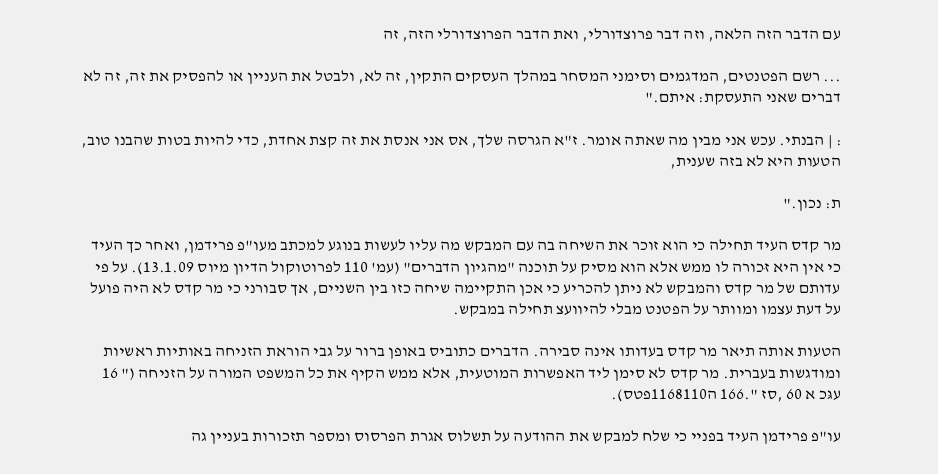עם הדבר הזה הלאה, וזה דבר פרוצדורלי, ואת הדבר הפרוצדורלי הזה, זה

... רשם הפטנטים, המדגמים וסימני המסחר במהלך העסקים התקין, זה לא, ולבטל את העניין או להפסיק את זה, זה לא דברים שאני התעסקת: איתם."

: | הבנתי. עכש אני מבין מה שאתה אומר. ז"א הגרסה שלך, אס אני אנסת את זה קצת אחדת, כדי להיות בטות שהבנו טוב, הטעות היא לא בזה שענית,

ת: נכון."

מר קדס העיד תחילה כי הוא זוכר את השיחה בה עם המבקש מה עליו לעשות בנוגע למכתב מעו"פ פרידמן, ואחר כך העיד כי אין היא זּכורה לו ממש אלא הוא מסיק על תוכנה "מהגיון הדברים" (עמ' 110 לפרוטוקול הדיון מיוס 13.1.09). על פי עדותם של מר קדס והמבקש לא ניתן להכריע כי אכן התקיימה שיחה כזו בין השניים, אך סבורני כי מר קדס לא היה פועל על דעת עצמו ומוותר על הפטנט מבלי להיוועצ תחילה במבקש.

הטעות אותה תיאר מר קדס בעדותו אינה סבירה. הדברים כתוביס באופן ברור על גבי הוראת הזניחה באותיות ראשיות ומודגשות בעברית. מר קדס לא סימן ליד האפשרות המוטעית, אלא ממש הקיף את כל המשפט המורה על הזניחה (" 16 עגּכ א 60 ,סז ".166 ה1168110פטס).

עו"פ פרידמן העיד בפניי כי שלח למבקש את ההודעה על תשלוס אגרת הפרסוס ומספר תזכורות בעניין גה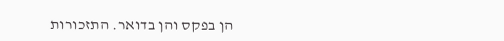הן בפקס והן בדואר. התזכורות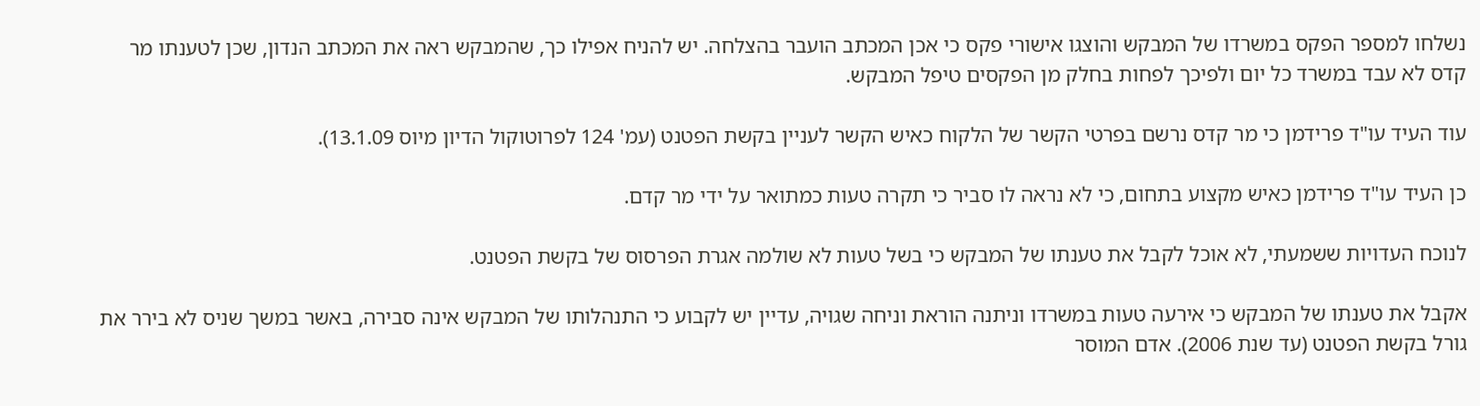נשלחו למספר הפקס במשרדו של המבקש והוצגו אישורי פקס כי אכן המכתב הועבר בהצלחה. יש להניח אפילו כך, שהמבקש ראה את המכתב הנדון, שכן לטענתו מר קדס לא עבד במשרד כל יום ולפיכך לפחות בחלק מן הפקסים טיפל המבקש.

עוד העיד עו"ד פרידמן כי מר קדס נרשם בפרטי הקשר של הלקוח כאיש הקשר לעניין בקשת הפטנט (עמ' 124 לפרוטוקול הדיון מיוס 13.1.09).

כן העיד עו"ד פרידמן כאיש מקצוע בתחום, כי לא נראה לו סביר כי תקרה טעות כמתואר על ידי מר קדם.

לנוכח העדויות ששמעתי, לא אוכל לקבל את טענתו של המבקש כי בשל טעות לא שולמה אגרת הפרסוס של בקשת הפטנט.

אקבל את טענתו של המבקש כי אירעה טעות במשרדו וניתנה הוראת וניחה שגויה, עדיין יש לקבוע כי התנהלותו של המבקש אינה סבירה, באשר במשך שניס לא בירר את גורל בקשת הפטנט (עד שנת 2006). אדם המוסר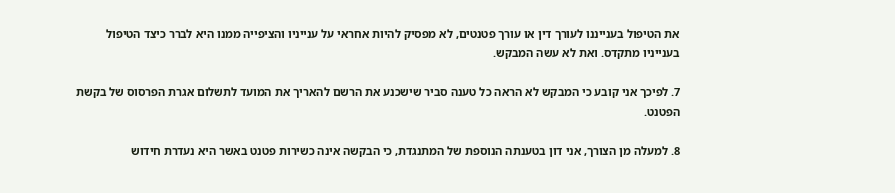את הטיפול בענייננו לעורך דין או עורך פטנטים, לא מפסיק להיות אחראי על ענייניו והציפייה ממנו היא לברר כיצד הטיפול בענייניו מתקדס. ואת לא עשה המבקש.

7. לפיכך אני קובע כי המבקש לא הראה כל טענה סביר שישכנע את הרשם להאריך את המועד לתשלום אגרת הפרסוס של בקשת הפטנט.

8. למעלה מן הצורך, אני דון בטענתה הנוספת של המתנגדת, כי הבקשה אינה כשירות פטנט באשר היא נעדרת חידוש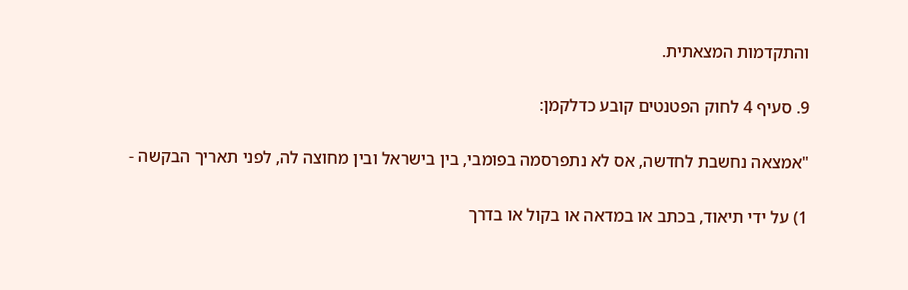והתקדמות המצאתית.

9. סעיף 4 לחוק הפטנטים קובע כדלקמן:

"אמצאה נחשבת לחדשה, אס לא נתפרסמה בפומבי, בין בישראל ובין מחוצה לה, לפני תאריך הבקשה -

1) על ידי תיאוד, בכתב או במדאה או בקול או בדרך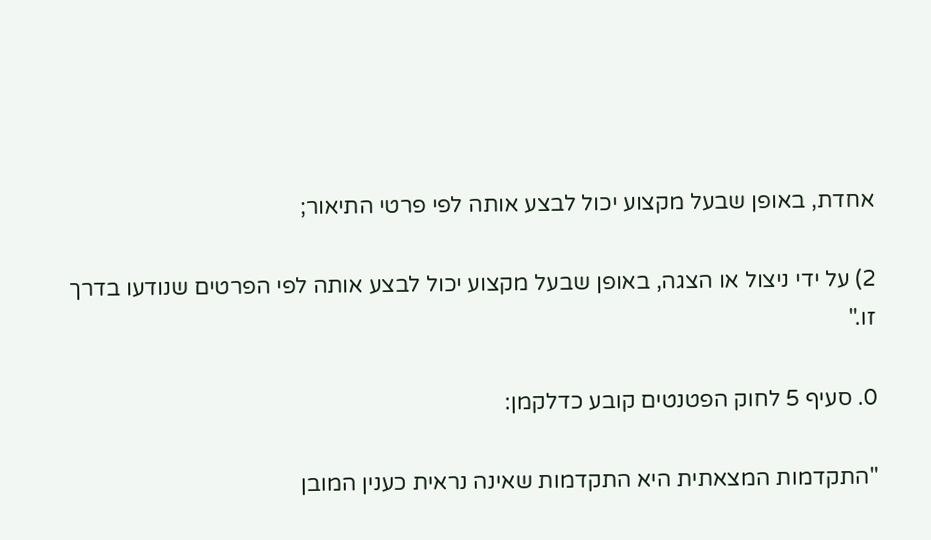אחדת, באופן שבעל מקצוע יכול לבצע אותה לפי פרטי התיאור;

2) על ידי ניצול או הצגה, באופן שבעל מקצוע יכול לבצע אותה לפי הפרטים שנודעו בדרך זו."

0. סעיף 5 לחוק הפטנטים קובע כדלקמן:

"התקדמות המצאתית היא התקדמות שאינה נראית כענין המובן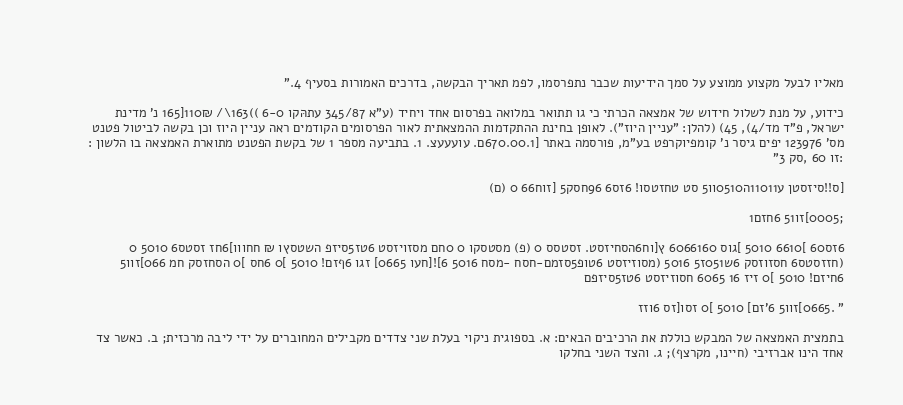מאליו לבעל מקצוע ממוצע על סמך הידיעות שכבר נתפרסמו, לפמ תאריך הבקשה, בדרכים האמורות בסעיף 4."

כידוע, על מנת לשלול חידוש של אמצאה הכרתי כי גו תתואר במלואה בפרסום אחד ויחיד (ע"א 345/87 עתהּקו 6-0 ))163\/ 110₪[165 נ' מדינת ישראל, פ"ד מד/4), 45) (להלן: "עניין היוז"). לאופן בחינת ההתקדמות ההמצאתית לאור הפרסומים הקודמים ראה עניין היוז וכן בקשה לביטול פטנט מס' 123976 יפים גיסר נ' קומפיוקרפט בע"מ, פורסמה באתר [670.00.1ם. עועעעצ. 1. בתביעה מספר 1 של בקשת הפטנט מתוארת האמצאה בו הלשון : :זו 60 ,סק 3"

[ס!!סיזסטן ע11011ה0510וו5 סט טחזטסו! 6זס6 96חסק5 [זוח66 0 (ם)

;0005]זו51 6חזם1

6זס60 ]6610 5010 ]גוס 6066160 ץ[וח6הסחיזסט. זסטסס 0 (פ) מסטסקו 0 0חם מסזויזסט 6טז5סיזפ השטסץו ₪ חחווו]6חז זסטס6 5010 0 (חזזסטס6 חסזוזסק 6ש051ז5 5016 (מסוזיזסט 6טופ5סזמם-חסח -מסח 5016 6]![חעו 0665] זגו 6ףזם! 5010 ]0 6חס ]0 הסחזסק חמ 066]זוו5 6חיזם! 5010 ]0 זיז 16 6065 חסוזיזסט 6טז5סיזפם

" .0665]זוו5 6'זם] 5010 ]0 זסו[זס 6וזז

בתמצית האמצאה של המבקש כוללת את הרכיבים הבאים: א. בספוגית ניקוי בעלת שני צדדים מקבילים המחוברים על ידי ליבה מרכזית; ב. כאשר צד אחד הינו אברזיבי (חיינו, מקרצף); ג. והצד השני בחלקו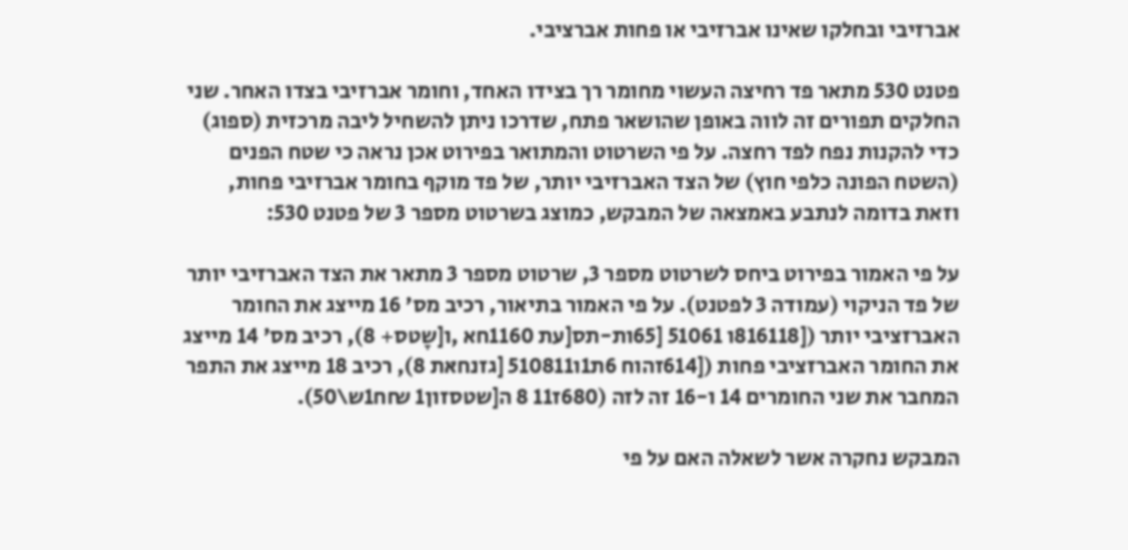אברזיבי ובחלקו שאינו אברזיבי או פחות אברציבי.

פטנט 530 מתאר פד רחיצה העשוי מחומר רך בצידו האחד, וחומר אברזיבי בצדו האחר. שני החלקים תפורים זה לווה באופן שהושאר פתח, שדרכו ניתן להשחיל ליבה מרכזית (ספוג) כדי להקנות נפח לפד רחצה. על פי השרטוט והמתואר בפירוט אכן נראה כי שטח הפנים (השטח הפונה כלפי חוץ) של הצד האברזיבי יותר, של פד מוקף בחומר אברזיבי פחות, וזאת בדומה לנתבע באמצאה של המבקש, כמוצג בשרטוט מספר 3 של פטנט 530:

על פי האמור בפירוט ביחס לשרטוט מספר 3, שרטוט מספר 3 מתאר את הצד האברזיבי יותר של פד הניקוי (עמודה 3 לפטנט). על פי האמור בתיאור, רכיב מס' 16 מייצג את החומר האברזציבי יותר ([816118ו 51061 [65ות-תס[עת 1160חא ,ו[שָטס+ 8), רכיב מס' 14 מייצג את החומר האברזציבי פחות ([614זהוח 6ת1ו510811 [גזנחאּת 8), רכיב 18 מייצג את התפר המחבר את שני החומרים 14 ו-16 זה לזה (680ז11 8 ה[שטסזון1 ₪ח1ש\50).

המבקש נחקרה אשר לשאלה האם על פי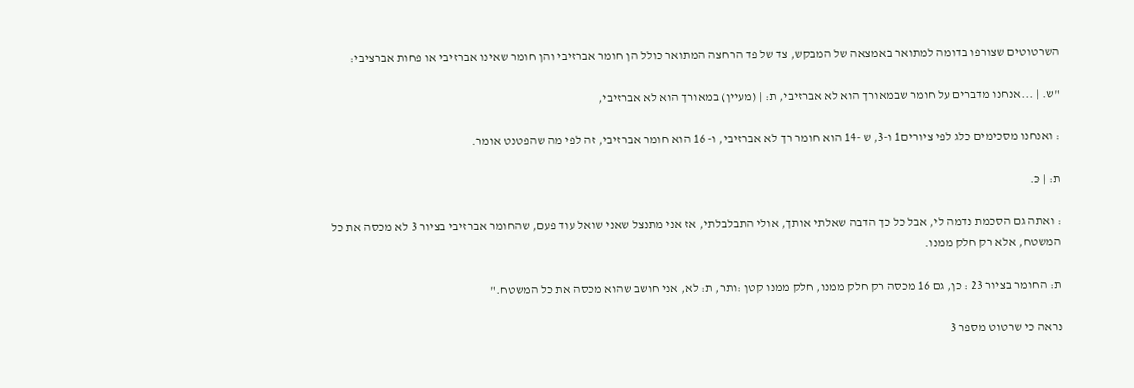השרטוטים שצורפו בדומה למתואר באמצאה של המבקש, צד של פד הרחצה המתואר כולל הן חומר אברזיבי והן חומר שאינו אברזיבי או פחות אברציבי:

"ש. | ...אנחנו מדברים על חומר שבמאורך הוא לא אברזיבי, ת: | (מעיין) במאורך הוא לא אברזיבי,

: ואנחנו מסכימים כלג לפי ציורים1 ו-3, ש -14 הוא חומר רך לא אברזיבי, ו- 16 הוא חומר אברזיבי, זה לפי מה שהפטנט אומר.

ת: | כּ.

: ואתה גם הסכמת נדמה לי, אבל כל כך הדבה שאלתי אותך, אולי התבלבלתי, אז אני מתנצל שאני שואל עוד פעם, שהחומר אברזיבי בציור 3 לא מכסה את כל המשטח, אלא רק חלק ממנו.

ת: החומר בציור 23 : כן, גם 16 מכסה רק חלק ממנו, חלק ממנו קטן :ותר, ת: לא, אני חושב שהוא מכסה את כל המשטח."

נראה כי שרטוט מספר 3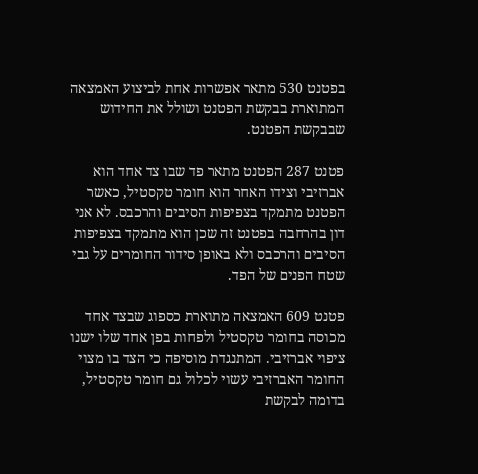בפטנט 530 מתאר אפשרות אחת לביצוע האמצאה המתוארת בבקשת הפטנט ושולל את החידוש שבבקשת הפטנט.

פטנט 287 הפטנט מתאר פד שבו צד אחד הוא אברזיבי וצידו האחר הוא חומר טקסטיל, כאשר הפטנט מתמקד בצפיפות הסיבים והרכבס. לא אני דון בהרחבה בפטנט זה שכן הוא מתמקד בצפיפות הסיבים והרכבס ולא באופן סידור החומרים על גבי שטח הפנים של הפד.

פטנט 609 האמצאה מתוארת כספוג שבצד אחד מכוסה בחומר טקסטיל ולפחות בפן אחד שלו ישנו ציפוי אברזיבי. המתנגדת מוסיפה כי הצד בו מצוי החומר האברזיבי עשוי לכלול גם חומר טקסטיל, בדומה לבקשת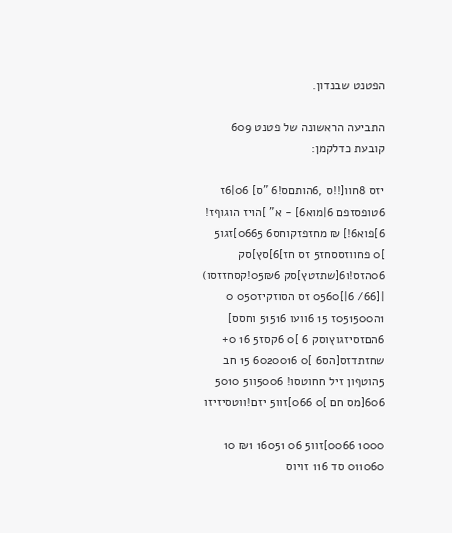הפטנט שבנדון.

התביעה הראשונה של פטנט 609 קובעת כדלקמן:

יזס 8חוו[!!ס ,6הותםס!6 "ס] 06|6ז 6טופסזפם 6|מוא6] - א" ]הויז הוגוףז!  6]פוא6!] ₪ מחזפזקוחס6 0665]זגו5 ]0 פחווזססחז5 זס חז]6]סץ]סק 06הזס!ו6[שתזטץ]סק 05₪6!קסחזזסו) |[66/ 6|]0560 זס הסוזקיז050 0 1ה051500ז 15 6וועו 51516 וחסס] 6הםזסיזגוץוסק 6 ]0 6קסז5 16 0+ שחזתדזס[הס6 ]0 6020016 15 חב 5הוטףון זיל חחוטסו! 5006וו5 5010 606[מס חם ]0 066]זוו5 יזם!ווטסיזיזו

1000 0066]זוו5 06 16051 ₪1 10 011060 סד 116 זויוס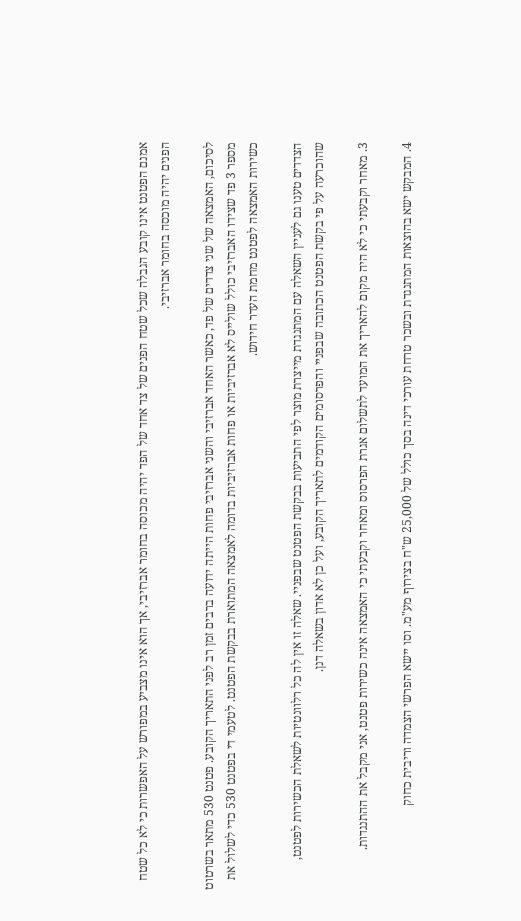אמנם הפטנט אינו קובע הגבלה שכל שטח הפנים של צד אחד של הפד יהיה מכוסה בחומר אברזיבי, אך הוא אינו מצביע במפורש על האפשרות כי לא כל שטח הפנים יהיה מוכסה בחומר אברזיבי.

לסיכום, האמצאה של שני צדדים של פד, כאשר האחד אברזיבי והשני אברזיבי פחות הייתה ידועה ברבים זמן רב לפני התאריך הקובע. פטנט 530 מתאר בשרטוט מספר 3 פד שצידו האברזיבי כולל שולייס לא אברזיביות או פחות אברזיביות בדומה לאמצאה המתוארת בבקשת הפטנט. לטעמי די בפטנט 530 כדי לשלול את כשירות האמצאה לפטנט מחמת העדר חידוש.

הצדדים טענו גם לעניין השאלה עם המתנגדת מייצרת מוצר לפי התביעות בבקשת הפטנט שבפניי. שאלה זו אין לה כל רלוונטיות לשאלת הכשירות לפטנט, שהוכרעה על פי בקשת הפטנט הכתובה שבפניי והפרסומים הקודמים לתאריך הקובע, ועל כן לא אדון בשאלה דנן.

3. מאחר וקבעתי כי לא היה מקום להאריך את המועד לתשלום אגרת הפרסוס ומאחר וקבעתי כי האמצאה אינה כשירות פטנט, אני מקבל את ההתנגדות.

4. המבקש ישא בהוצאות המתנגדת ובשכר טרחת עורכי דינה בסך כולל של 25,000 ש"ח בצירוף מע"מ. וסו יישא הפרשי הצמדה וריבית כחוק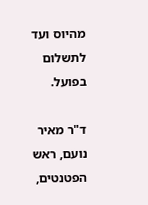מהיוס ועד לתשלום בפועל.

ד"ר מאיר נועם, ראש הפטנטים,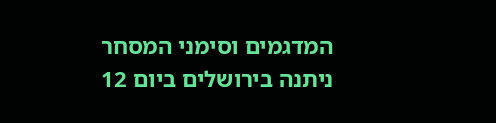המדגמים וסימני המסחר ניתנה בירושלים ביום 12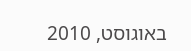באוגוסט, 2010